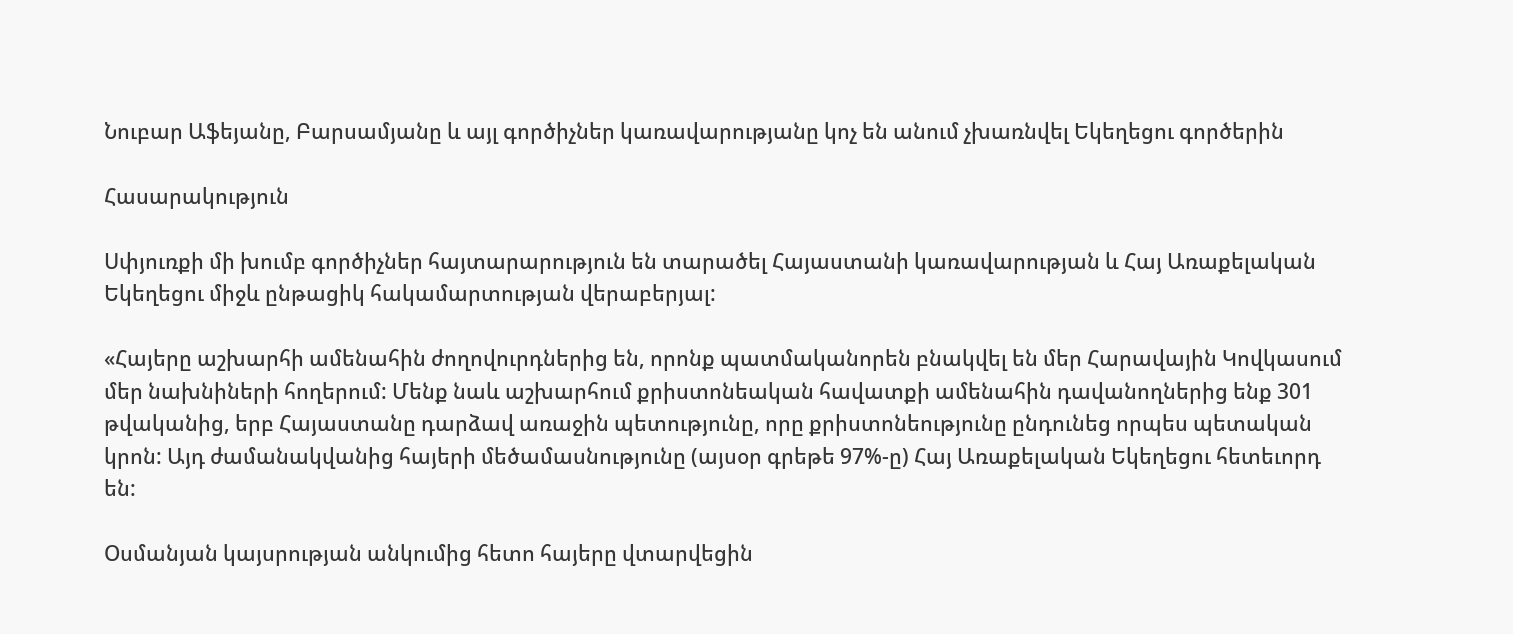Նուբար Աֆեյանը, Բարսամյանը և այլ գործիչներ կառավարությանը կոչ են անում չխառնվել Եկեղեցու գործերին

Հասարակություն

Սփյուռքի մի խումբ գործիչներ հայտարարություն են տարածել Հայաստանի կառավարության և Հայ Առաքելական Եկեղեցու միջև ընթացիկ հակամարտության վերաբերյալ:

«Հայերը աշխարհի ամենահին ժողովուրդներից են, որոնք պատմականորեն բնակվել են մեր Հարավային Կովկասում մեր նախնիների հողերում: Մենք նաև աշխարհում քրիստոնեական հավատքի ամենահին դավանողներից ենք 301 թվականից, երբ Հայաստանը դարձավ առաջին պետությունը, որը քրիստոնեությունը ընդունեց որպես պետական կրոն: Այդ ժամանակվանից հայերի մեծամասնությունը (այսօր գրեթե 97%-ը) Հայ Առաքելական Եկեղեցու հետեւորդ են:

Օսմանյան կայսրության անկումից հետո հայերը վտարվեցին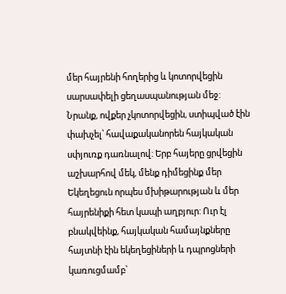մեր հայրենի հողերից և կոտորվեցին սարսափելի ցեղասպանության մեջ: Նրանք, ովքեր չկոտորվեցին, ստիպված էին փախչել՝ հավաքականորեն հայկական սփյուռք դառնալով: Երբ հայերը ցրվեցին աշխարհով մեկ, մենք դիմեցինք մեր Եկեղեցուն որպես մխիթարության և մեր հայրենիքի հետ կապի աղբյուր: Ուր էլ բնակվեինք, հայկական համայնքները հայտնի էին եկեղեցիների և դպրոցների կառուցմամբ՝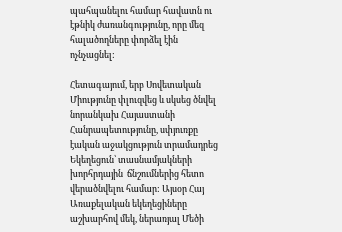պահպանելու համար հավատն ու էթնիկ ժառանգությունը, որը մեզ հալածողները փորձել էին ոչնչացնել:

Հետագայում, երբ Սովետական Միությունը փլուզվեց և սկսեց ծնվել նորանկախ Հայաստանի Հանրապետությունը, սփյուռքը էական աջակցություն տրամադրեց Եկեղեցուն՝ տասնամյակների խորհրդային  ճնշումներից հետո վերածնվելու համար: Այսօր Հայ Առաքելական եկեղեցիները աշխարհով մեկ, ներառյալ Մեծի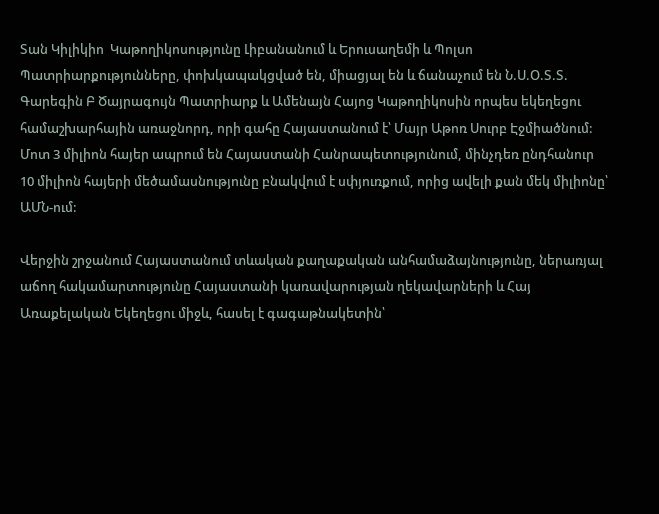Տան Կիլիկիո  Կաթողիկոսությունը Լիբանանում և Երուսաղեմի և Պոլսո Պատրիարքությունները, փոխկապակցված են, միացյալ են և ճանաչում են Ն.Ս.Օ.Տ.Տ. Գարեգին Բ Ծայրագույն Պատրիարք և Ամենայն Հայոց Կաթողիկոսին որպես եկեղեցու համաշխարհային առաջնորդ, որի գահը Հայաստանում է՝ Մայր Աթոռ Սուրբ Էջմիածնում: Մոտ 3 միլիոն հայեր ապրում են Հայաստանի Հանրապետությունում, մինչդեռ ընդհանուր 10 միլիոն հայերի մեծամասնությունը բնակվում է սփյուռքում, որից ավելի քան մեկ միլիոնը՝ ԱՄՆ-ում:

Վերջին շրջանում Հայաստանում տևական քաղաքական անհամաձայնությունը, ներառյալ աճող հակամարտությունը Հայաստանի կառավարության ղեկավարների և Հայ Առաքելական Եկեղեցու միջև, հասել է գագաթնակետին՝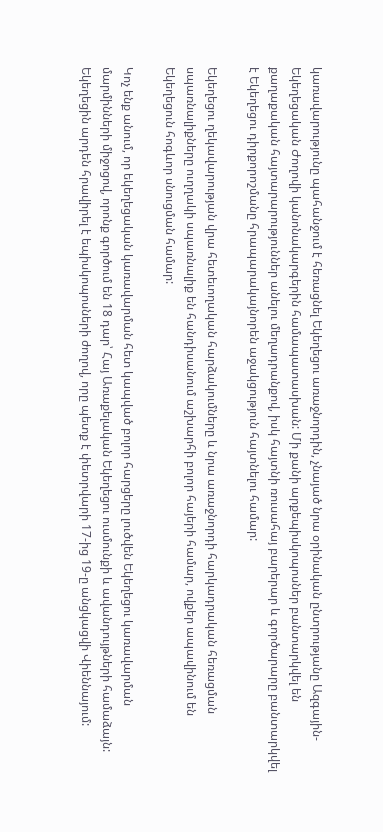կառավարությունը պահանջում է հեռացնել Եկեղեցու առաջնորդին, չնայած նրա օրինական ընտրությանը Ազգային-Եկեղեցական Ժողովի կանոնակարգերին համապատասխան: Մի քանի արքեպիսկոպոսներ բանտարկվել են քաղաքական հայտարարություններ անելու մեղադրանքով, իսկ հայտնի ռուսահայ բարերար և գործարարը բանտարկվել է Եկեղեցու դիրքորոշմանը հրապարակայնորեն աջակցություն հայտնելու համար:

Եկեղեցու ղեկավարության վրա հետեւողական հարձակումները և նրա առաջնորդի հարկադրական հեռացման սպառնալիքները ուղղակի սպառնալիք են հանդիսանում աշխարհի բոլոր հայերի համար, ովքեր ապավինում են Եկեղեցուն հոգևոր սնուցման համար:

Կոչ ենք անում, որ եկեղեցական կառավարման հետ կապված բոլոր հարցերը լուծվեն Եկեղեցու կառավարման մարմինների միջոցով, որոնք գործում են 18 դար՝ Հայ Առաքելական Եկեղեցու ուսմունքի և ավանդույթների համաձայն: Եկեղեցին արդեն հրավիրել է եպիսկոպոսների ժողով, որը պետք է փետրվարի 17-ից 19-ը անցկացվի Վիեննայում: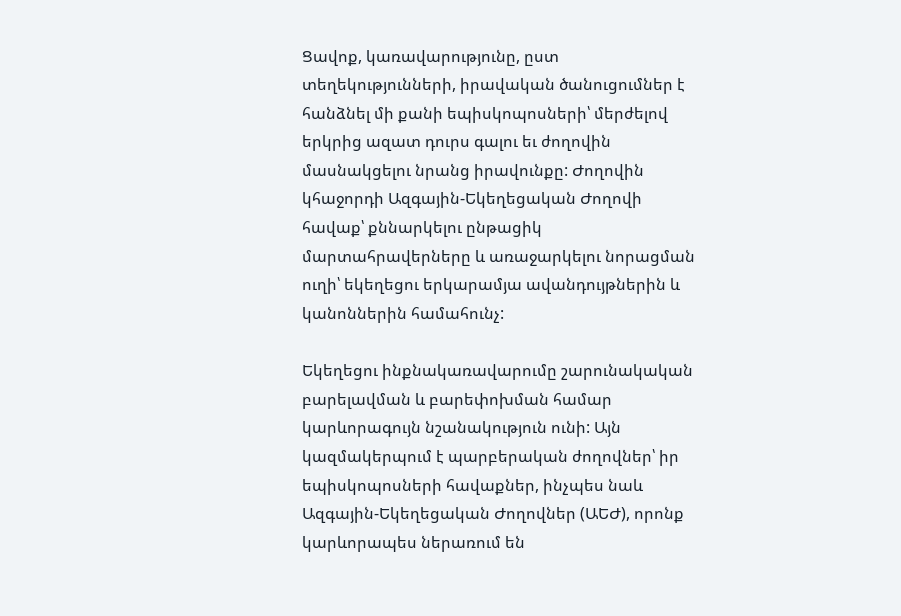Ցավոք, կառավարությունը, ըստ տեղեկությունների, իրավական ծանուցումներ է հանձնել մի քանի եպիսկոպոսների՝ մերժելով երկրից ազատ դուրս գալու եւ ժողովին մասնակցելու նրանց իրավունքը: Ժողովին կհաջորդի Ազգային-Եկեղեցական Ժողովի հավաք՝ քննարկելու ընթացիկ մարտահրավերները և առաջարկելու նորացման ուղի՝ եկեղեցու երկարամյա ավանդույթներին և կանոններին համահունչ:

Եկեղեցու ինքնակառավարումը շարունակական բարելավման և բարեփոխման համար կարևորագույն նշանակություն ունի: Այն կազմակերպում է պարբերական ժողովներ՝ իր եպիսկոպոսների հավաքներ, ինչպես նաև Ազգային-Եկեղեցական Ժողովներ (ԱԵԺ), որոնք կարևորապես ներառում են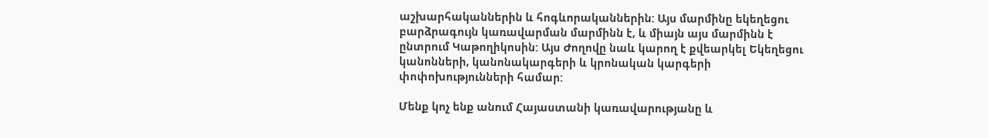աշխարհականներին և հոգևորականներին: Այս մարմինը եկեղեցու բարձրագույն կառավարման մարմինն է, և միայն այս մարմինն է ընտրում Կաթողիկոսին: Այս Ժողովը նաև կարող է քվեարկել Եկեղեցու կանոնների, կանոնակարգերի և կրոնական կարգերի փոփոխությունների համար:

Մենք կոչ ենք անում Հայաստանի կառավարությանը և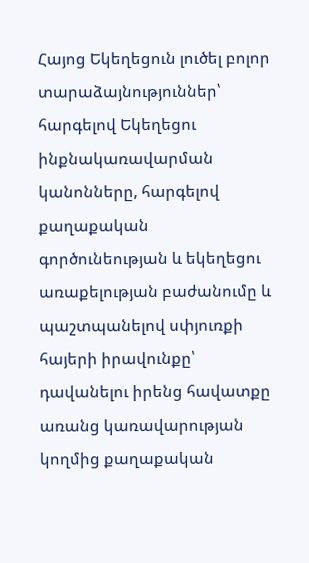Հայոց Եկեղեցուն լուծել բոլոր տարաձայնություններ՝ հարգելով Եկեղեցու ինքնակառավարման կանոնները, հարգելով քաղաքական գործունեության և եկեղեցու առաքելության բաժանումը և պաշտպանելով սփյուռքի հայերի իրավունքը՝ դավանելու իրենց հավատքը առանց կառավարության կողմից քաղաքական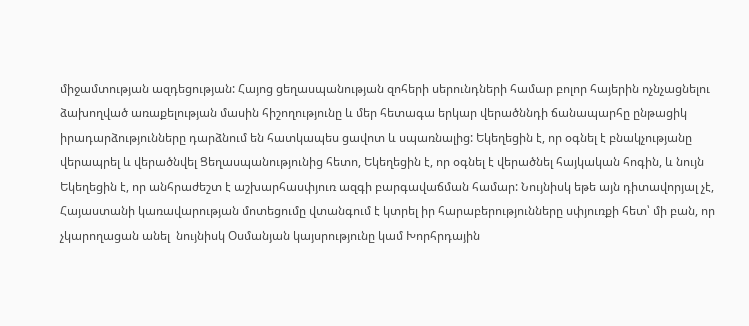միջամտության ազդեցության: Հայոց ցեղասպանության զոհերի սերունդների համար բոլոր հայերին ոչնչացնելու ձախողված առաքելության մասին հիշողությունը և մեր հետագա երկար վերածննդի ճանապարհը ընթացիկ իրադարձությունները դարձնում են հատկապես ցավոտ և սպառնալից: Եկեղեցին է, որ օգնել է բնակչությանը վերապրել և վերածնվել Ցեղասպանությունից հետո, Եկեղեցին է, որ օգնել է վերածնել հայկական հոգին, և նույն Եկեղեցին է, որ անհրաժեշտ է աշխարհասփյուռ ազգի բարգավաճման համար: Նույնիսկ եթե այն դիտավորյալ չէ, Հայաստանի կառավարության մոտեցումը վտանգում է կտրել իր հարաբերությունները սփյուռքի հետ՝ մի բան, որ չկարողացան անել  նույնիսկ Օսմանյան կայսրությունը կամ Խորհրդային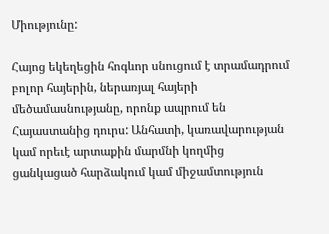Միությունը:

Հայոց եկեղեցին հոգևոր սնուցում է տրամադրում բոլոր հայերին, ներառյալ հայերի մեծամասնությանը, որոնք ապրում են Հայաստանից դուրս: Անհատի, կառավարության կամ որեւէ արտաքին մարմնի կողմից ցանկացած հարձակում կամ միջամտություն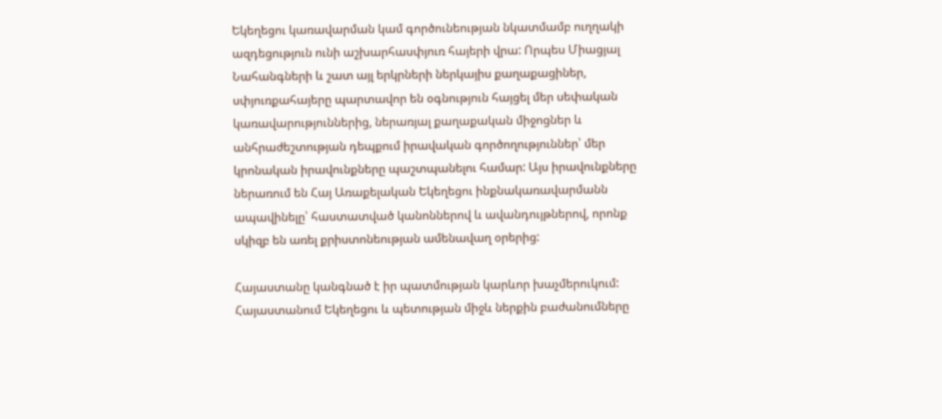Եկեղեցու կառավարման կամ գործունեության նկատմամբ ուղղակի ազդեցություն ունի աշխարհասփյուռ հայերի վրա: Որպես Միացյալ Նահանգների և շատ այլ երկրների ներկայիս քաղաքացիներ, սփյուռքահայերը պարտավոր են օգնություն հայցել մեր սեփական կառավարություններից, ներառյալ քաղաքական միջոցներ և անհրաժեշտության դեպքում իրավական գործողություններ՝ մեր կրոնական իրավունքները պաշտպանելու համար: Այս իրավունքները ներառում են Հայ Առաքելական Եկեղեցու ինքնակառավարմանն ապավինելը՝ հաստատված կանոններով և ավանդույթներով, որոնք սկիզբ են առել քրիստոնեության ամենավաղ օրերից:

Հայաստանը կանգնած է իր պատմության կարևոր խաչմերուկում: Հայաստանում Եկեղեցու և պետության միջև ներքին բաժանումները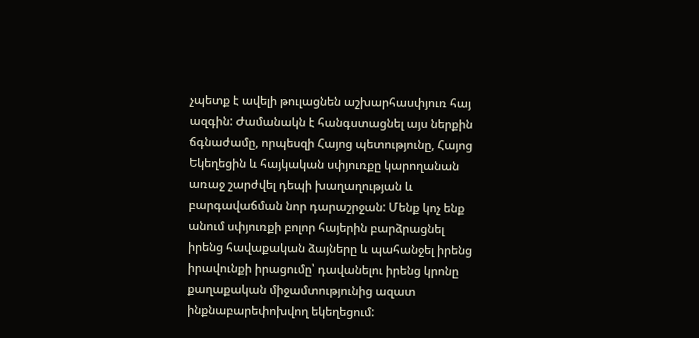չպետք է ավելի թուլացնեն աշխարհասփյուռ հայ ազգին: Ժամանակն է հանգստացնել այս ներքին ճգնաժամը, որպեսզի Հայոց պետությունը, Հայոց Եկեղեցին և հայկական սփյուռքը կարողանան առաջ շարժվել դեպի խաղաղության և բարգավաճման նոր դարաշրջան: Մենք կոչ ենք անում սփյուռքի բոլոր հայերին բարձրացնել իրենց հավաքական ձայները և պահանջել իրենց իրավունքի իրացումը՝ դավանելու իրենց կրոնը քաղաքական միջամտությունից ազատ ինքնաբարեփոխվող եկեղեցում: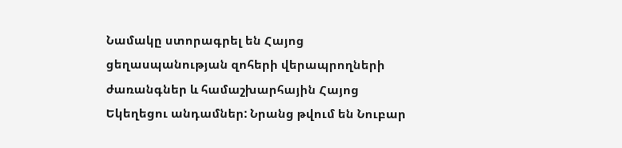Նամակը ստորագրել են Հայոց ցեղասպանության զոհերի վերապրողների ժառանգներ և համաշխարհային Հայոց Եկեղեցու անդամներ: Նրանց թվում են Նուբար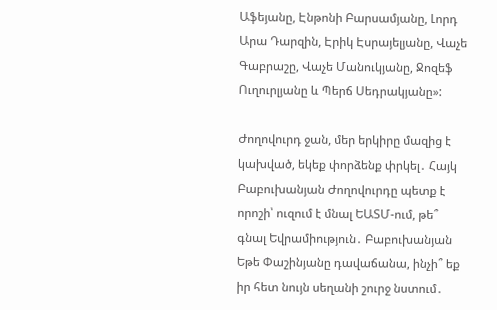Աֆեյանը, Էնթոնի Բարսամյանը, Լորդ Արա Դարզին, Էրիկ Էսրայելյանը, Վաչե Գաբրաշը, Վաչե Մանուկյանը, Ջոզեֆ Ուղուրլյանը և Պերճ Սեդրակյանը»:

Ժողովուրդ ջան, մեր երկիրը մազից է կախված, եկեք փորձենք փրկել․ Հայկ Բաբուխանյան Ժողովուրդը պետք է որոշի՝ ուզում է մնալ ԵԱՏՄ-ում, թե՞ գնալ Եվրամիություն․ Բաբուխանյան Եթե Փաշինյանը դավաճանա, ինչի՞ եք իր հետ նույն սեղանի շուրջ նստում․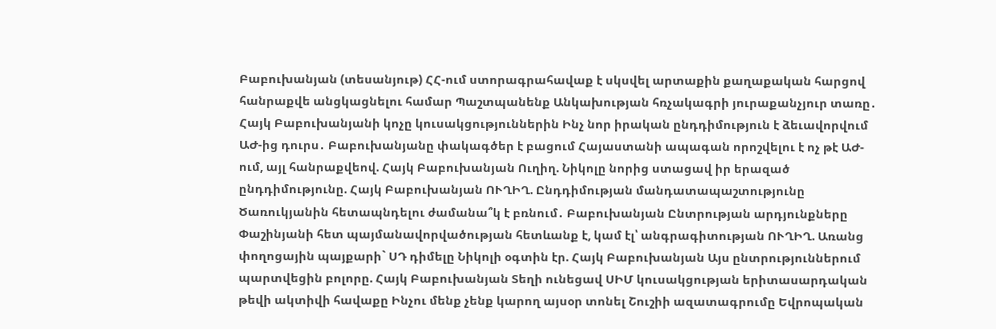Բաբուխանյան (տեսանյութ) ՀՀ-ում ստորագրահավաք է սկսվել արտաքին քաղաքական հարցով հանրաքվե անցկացնելու համար Պաշտպանենք Անկախության հռչակագրի յուրաքանչյուր տառը․ Հայկ Բաբուխանյանի կոչը կուսակցություններին Ինչ նոր իրական ընդդիմություն է ձեւավորվում ԱԺ-ից դուրս․ Բաբուխանյանը փակագծեր է բացում Հայաստանի ապագան որոշվելու է ոչ թէ ԱԺ-ում, այլ հանրաքվեով. Հայկ Բաբուխանյան Ուղիղ. Նիկոլը նորից ստացավ իր երազած ընդդիմությունը. Հայկ Բաբուխանյան ՈՒՂԻՂ. Ընդդիմության մանդատապաշտությունը Ծառուկյանին հետապնդելու ժամանա՞կ է բռնում․ Բաբուխանյան Ընտրության արդյունքները Փաշինյանի հետ պայմանավորվածության հետևանք է, կամ էլ՝ անգրագիտության ՈՒՂԻՂ. Առանց փողոցային պայքարի` ՍԴ դիմելը Նիկոլի օգտին էր. Հայկ Բաբուխանյան Այս ընտրություններում պարտվեցին բոլորը. Հայկ Բաբուխանյան Տեղի ունեցավ ՍԻՄ կուսակցության երիտասարդական թեվի ակտիվի հավաքը Ինչու մենք չենք կարող այսօր տոնել Շուշիի ազատագրումը Եվրոպական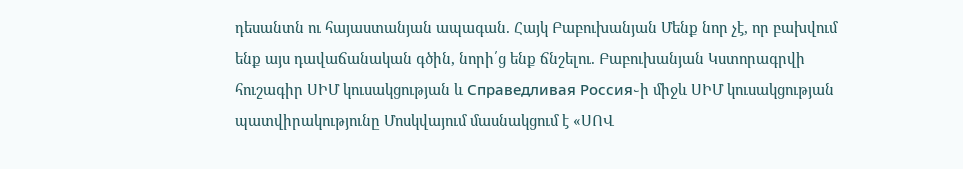դեսանտն ու հայաստանյան ապագան. Հայկ Բաբուխանյան Մենք նոր չէ, որ բախվում ենք այս դավաճանական գծին, նորի՛ց ենք ճնշելու. Բաբուխանյան Կստորագրվի հուշագիր ՍԻՄ կուսակցության և Справедливая Россия֊ի միջև ՍԻՄ կուսակցության պատվիրակությունը Մոսկվայում մասնակցում է «ՍՈՎ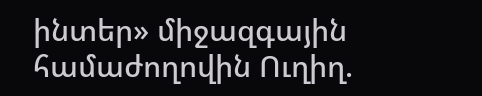ինտեր» միջազգային համաժողովին Ուղիղ.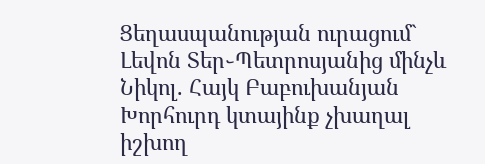Ցեղասպանության ուրացում` Լեվոն Տեր֊Պետրոսյանից մինչև Նիկոլ. Հայկ Բաբուխանյան Խորհուրդ կտայինք չխաղալ իշխող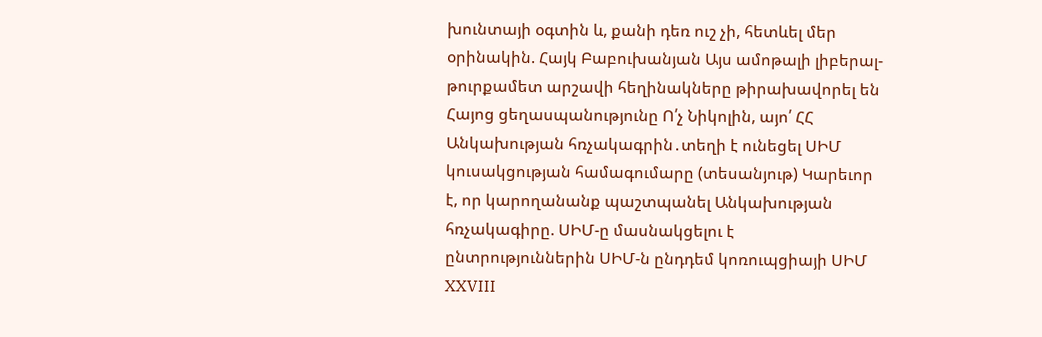խունտայի օգտին և, քանի դեռ ուշ չի, հետևել մեր օրինակին. Հայկ Բաբուխանյան Այս ամոթալի լիբերալ-թուրքամետ արշավի հեղինակները թիրախավորել են Հայոց ցեղասպանությունը Ո՛չ Նիկոլին, այո՛ ՀՀ Անկախության հռչակագրին․տեղի է ունեցել ՍԻՄ կուսակցության համագումարը (տեսանյութ) Կարեւոր է, որ կարողանանք պաշտպանել Անկախության հռչակագիրը. ՍԻՄ-ը մասնակցելու է ընտրություններին ՍԻՄ-ն ընդդեմ կոռուպցիայի ՍԻՄ XXVIII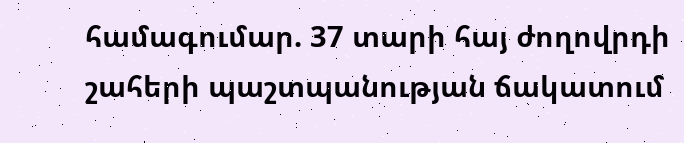համագումար. 37 տարի հայ ժողովրդի շահերի պաշտպանության ճակատում